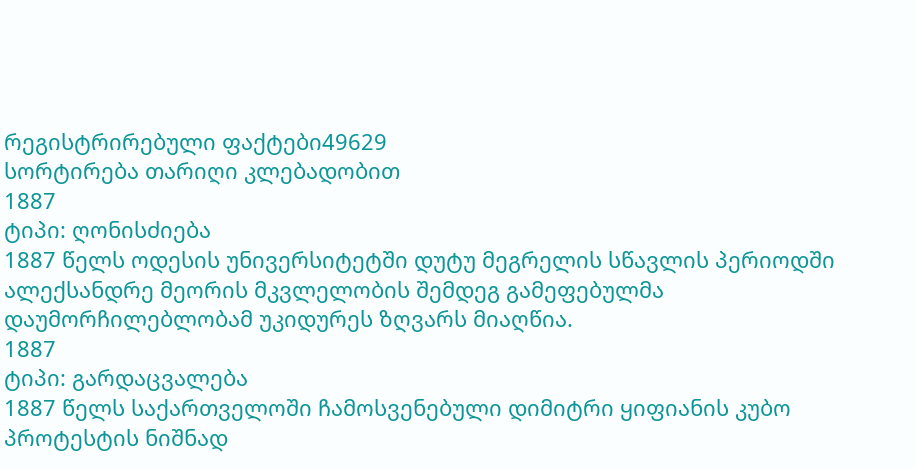რეგისტრირებული ფაქტები49629
სორტირება თარიღი კლებადობით
1887
ტიპი: ღონისძიება
1887 წელს ოდესის უნივერსიტეტში დუტუ მეგრელის სწავლის პერიოდში ალექსანდრე მეორის მკვლელობის შემდეგ გამეფებულმა დაუმორჩილებლობამ უკიდურეს ზღვარს მიაღწია.
1887
ტიპი: გარდაცვალება
1887 წელს საქართველოში ჩამოსვენებული დიმიტრი ყიფიანის კუბო პროტესტის ნიშნად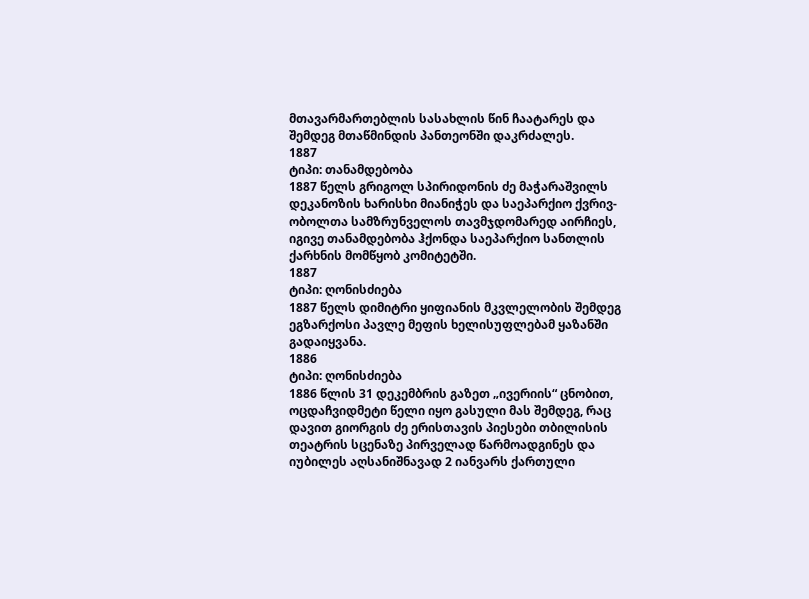მთავარმართებლის სასახლის წინ ჩაატარეს და შემდეგ მთაწმინდის პანთეონში დაკრძალეს.
1887
ტიპი: თანამდებობა
1887 წელს გრიგოლ სპირიდონის ძე მაჭარაშვილს დეკანოზის ხარისხი მიანიჭეს და საეპარქიო ქვრივ-ობოლთა სამზრუნველოს თავმჯდომარედ აირჩიეს, იგივე თანამდებობა ჰქონდა საეპარქიო სანთლის ქარხნის მომწყობ კომიტეტში.
1887
ტიპი: ღონისძიება
1887 წელს დიმიტრი ყიფიანის მკვლელობის შემდეგ ეგზარქოსი პავლე მეფის ხელისუფლებამ ყაზანში გადაიყვანა.
1886
ტიპი: ღონისძიება
1886 წლის 31 დეკემბრის გაზეთ „ივერიის“ ცნობით, ოცდაჩვიდმეტი წელი იყო გასული მას შემდეგ, რაც დავით გიორგის ძე ერისთავის პიესები თბილისის თეატრის სცენაზე პირველად წარმოადგინეს და იუბილეს აღსანიშნავად 2 იანვარს ქართული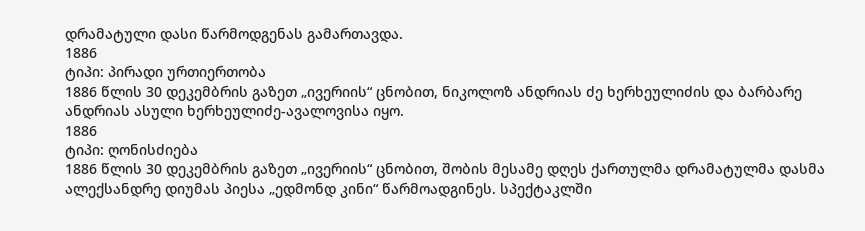დრამატული დასი წარმოდგენას გამართავდა.
1886
ტიპი: პირადი ურთიერთობა
1886 წლის 30 დეკემბრის გაზეთ „ივერიის“ ცნობით, ნიკოლოზ ანდრიას ძე ხერხეულიძის და ბარბარე ანდრიას ასული ხერხეულიძე-ავალოვისა იყო.
1886
ტიპი: ღონისძიება
1886 წლის 30 დეკემბრის გაზეთ „ივერიის“ ცნობით, შობის მესამე დღეს ქართულმა დრამატულმა დასმა ალექსანდრე დიუმას პიესა „ედმონდ კინი“ წარმოადგინეს. სპექტაკლში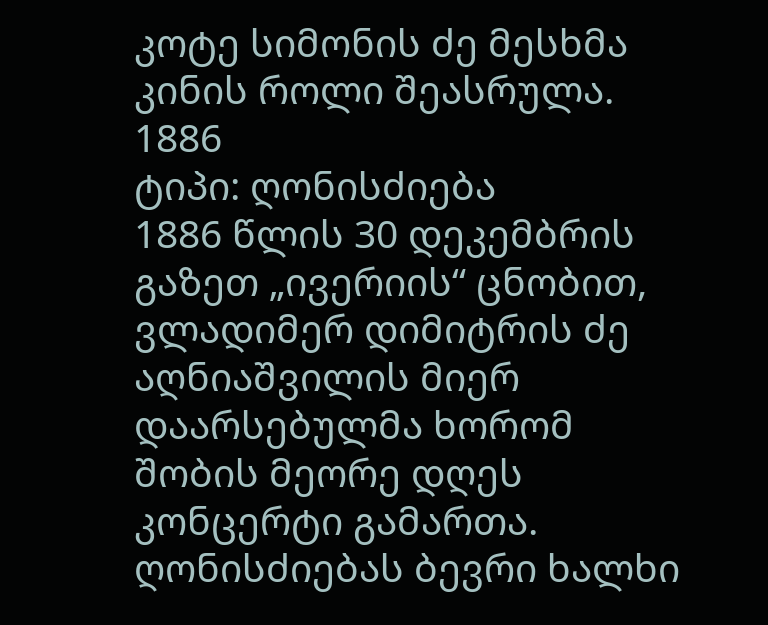კოტე სიმონის ძე მესხმა კინის როლი შეასრულა.
1886
ტიპი: ღონისძიება
1886 წლის 30 დეკემბრის გაზეთ „ივერიის“ ცნობით, ვლადიმერ დიმიტრის ძე აღნიაშვილის მიერ დაარსებულმა ხორომ შობის მეორე დღეს კონცერტი გამართა. ღონისძიებას ბევრი ხალხი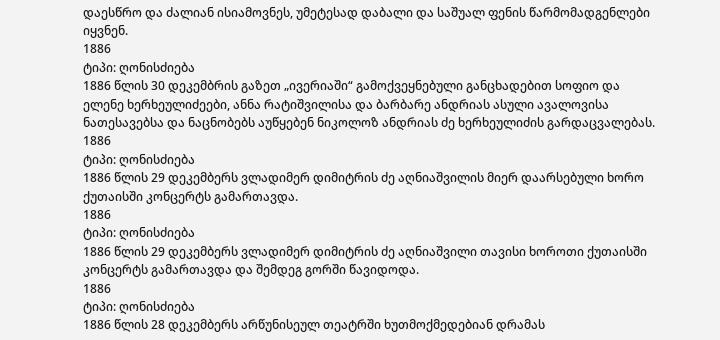დაესწრო და ძალიან ისიამოვნეს, უმეტესად დაბალი და საშუალ ფენის წარმომადგენლები იყვნენ.
1886
ტიპი: ღონისძიება
1886 წლის 30 დეკემბრის გაზეთ „ივერიაში“ გამოქვეყნებული განცხადებით სოფიო და ელენე ხერხეულიძეები, ანნა რატიშვილისა და ბარბარე ანდრიას ასული ავალოვისა ნათესავებსა და ნაცნობებს აუწყებენ ნიკოლოზ ანდრიას ძე ხერხეულიძის გარდაცვალებას.
1886
ტიპი: ღონისძიება
1886 წლის 29 დეკემბერს ვლადიმერ დიმიტრის ძე აღნიაშვილის მიერ დაარსებული ხორო ქუთაისში კონცერტს გამართავდა.
1886
ტიპი: ღონისძიება
1886 წლის 29 დეკემბერს ვლადიმერ დიმიტრის ძე აღნიაშვილი თავისი ხოროთი ქუთაისში კონცერტს გამართავდა და შემდეგ გორში წავიდოდა.
1886
ტიპი: ღონისძიება
1886 წლის 28 დეკემბერს არწუნისეულ თეატრში ხუთმოქმედებიან დრამას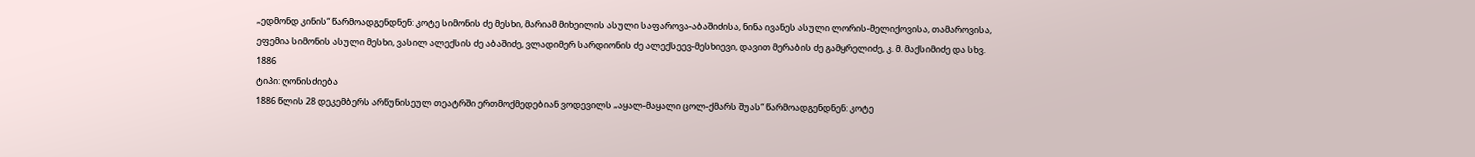„ედმონდ კინის“ წარმოადგენდნენ: კოტე სიმონის ძე მესხი, მარიამ მიხეილის ასული საფაროვა-აბაშიძისა, ნინა ივანეს ასული ლორის-მელიქოვისა, თამაროვისა, ეფემია სიმონის ასული მესხი, ვასილ ალექსის ძე აბაშიძე, ვლადიმერ სარდიონის ძე ალექსეევ-მესხიევი, დავით მერაბის ძე გამყრელიძე, კ. მ. მაქსიმიძე და სხვ.
1886
ტიპი: ღონისძიება
1886 წლის 28 დეკემბერს არწუნისეულ თეატრში ერთმოქმედებიან ვოდევილს „აყალ-მაყალი ცოლ-ქმარს შუას“ წარმოადგენდნენ: კოტე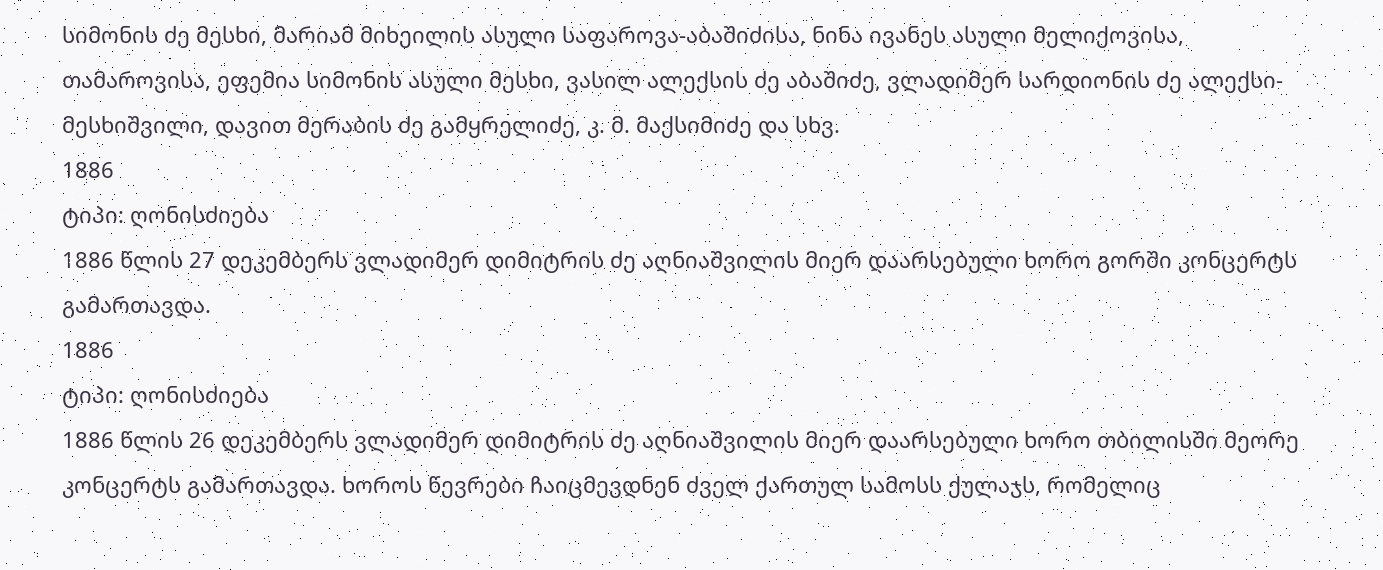სიმონის ძე მესხი, მარიამ მიხეილის ასული საფაროვა-აბაშიძისა, ნინა ივანეს ასული მელიქოვისა, თამაროვისა, ეფემია სიმონის ასული მესხი, ვასილ ალექსის ძე აბაშიძე, ვლადიმერ სარდიონის ძე ალექსი-მესხიშვილი, დავით მერაბის ძე გამყრელიძე, კ. მ. მაქსიმიძე და სხვ.
1886
ტიპი: ღონისძიება
1886 წლის 27 დეკემბერს ვლადიმერ დიმიტრის ძე აღნიაშვილის მიერ დაარსებული ხორო გორში კონცერტს გამართავდა.
1886
ტიპი: ღონისძიება
1886 წლის 26 დეკემბერს ვლადიმერ დიმიტრის ძე აღნიაშვილის მიერ დაარსებული ხორო თბილისში მეორე კონცერტს გამართავდა. ხოროს წევრები ჩაიცმევდნენ ძველ ქართულ სამოსს ქულაჯს, რომელიც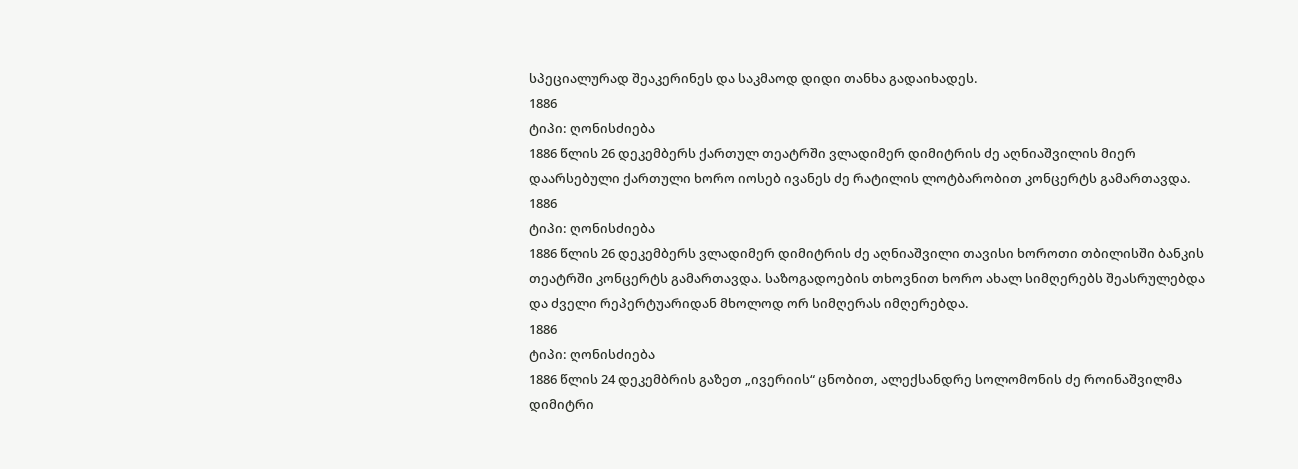სპეციალურად შეაკერინეს და საკმაოდ დიდი თანხა გადაიხადეს.
1886
ტიპი: ღონისძიება
1886 წლის 26 დეკემბერს ქართულ თეატრში ვლადიმერ დიმიტრის ძე აღნიაშვილის მიერ დაარსებული ქართული ხორო იოსებ ივანეს ძე რატილის ლოტბარობით კონცერტს გამართავდა.
1886
ტიპი: ღონისძიება
1886 წლის 26 დეკემბერს ვლადიმერ დიმიტრის ძე აღნიაშვილი თავისი ხოროთი თბილისში ბანკის თეატრში კონცერტს გამართავდა. საზოგადოების თხოვნით ხორო ახალ სიმღერებს შეასრულებდა და ძველი რეპერტუარიდან მხოლოდ ორ სიმღერას იმღერებდა.
1886
ტიპი: ღონისძიება
1886 წლის 24 დეკემბრის გაზეთ „ივერიის“ ცნობით, ალექსანდრე სოლომონის ძე როინაშვილმა დიმიტრი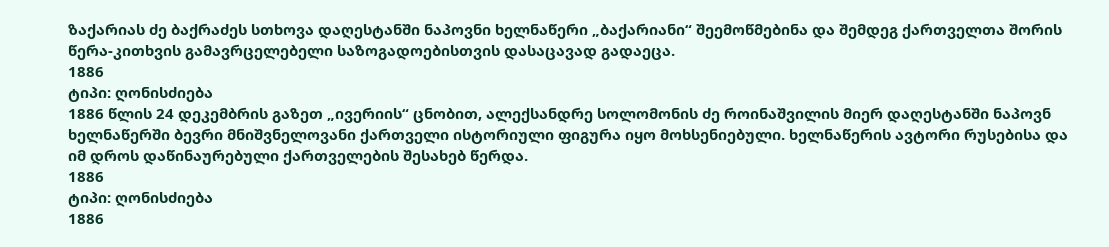ზაქარიას ძე ბაქრაძეს სთხოვა დაღესტანში ნაპოვნი ხელნაწერი „ბაქარიანი“ შეემოწმებინა და შემდეგ ქართველთა შორის წერა-კითხვის გამავრცელებელი საზოგადოებისთვის დასაცავად გადაეცა.
1886
ტიპი: ღონისძიება
1886 წლის 24 დეკემბრის გაზეთ „ივერიის“ ცნობით, ალექსანდრე სოლომონის ძე როინაშვილის მიერ დაღესტანში ნაპოვნ ხელნაწერში ბევრი მნიშვნელოვანი ქართველი ისტორიული ფიგურა იყო მოხსენიებული. ხელნაწერის ავტორი რუსებისა და იმ დროს დაწინაურებული ქართველების შესახებ წერდა.
1886
ტიპი: ღონისძიება
1886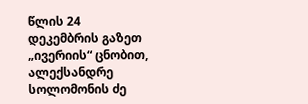წლის 24 დეკემბრის გაზეთ „ივერიის“ ცნობით, ალექსანდრე სოლომონის ძე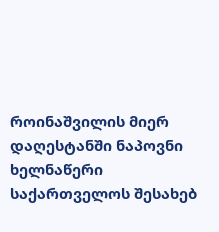როინაშვილის მიერ დაღესტანში ნაპოვნი ხელნაწერი საქართველოს შესახებ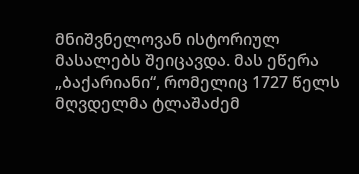მნიშვნელოვან ისტორიულ მასალებს შეიცავდა. მას ეწერა „ბაქარიანი“, რომელიც 1727 წელს მღვდელმა ტლაშაძემ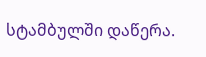სტამბულში დაწერა.